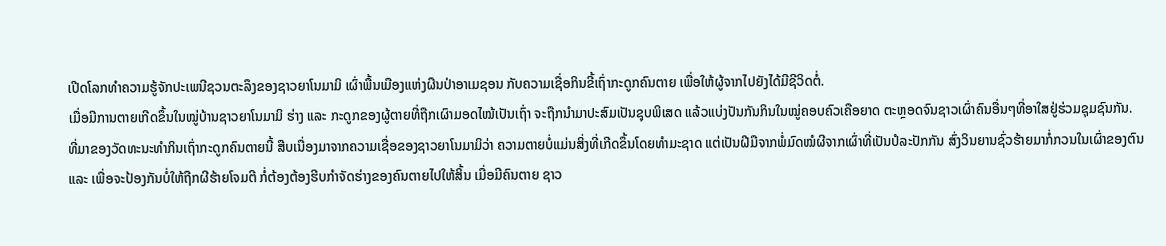ເປີດໂລກທຳຄວາມຮູ້ຈັກປະເພນີຊວນຕະລຶງຂອງຊາວຍາໂນມາມິ ເຜົ່າພື້ນເມືອງແຫ່ງຜືນປ່າອາເມຊອນ ກັບຄວາມເຊື່ອກິນຂີ້ເຖົ່າກະດູກຄົນຕາຍ ເພື່ອໃຫ້ຜູ້ຈາກໄປຍັງໄດ້ມີຊີວິດຕໍ່.
ເມື່ອມີການຕາຍເກີດຂຶ້ນໃນໝູ່ບ້ານຊາວຍາໂນມາມິ ຮ່າງ ແລະ ກະດູກຂອງຜູ້ຕາຍທີ່ຖືກເຜົາມອດໄໝ້ເປັນເຖົ່າ ຈະຖືກນຳມາປະສົມເປັນຊຸບພິເສດ ແລ້ວແບ່ງປັນກັນກິນໃນໝູ່ຄອບຄົວເຄືອຍາດ ຕະຫຼອດຈົນຊາວເຜົ່າຄົນອື່ນໆທີ່ອາໃສຢູ່ຮ່ວມຊຸມຊົນກັນ.
ທີ່ມາຂອງວັດທະນະທຳກິນເຖົ່າກະດູກຄົນຕາຍນີ້ ສືບເນື່ອງມາຈາກຄວາມເຊື່ອຂອງຊາວຍາໂນມາມິວ່າ ຄວາມຕາຍບໍ່ແມ່ນສິ່ງທີ່ເກີດຂຶ້ນໂດຍທຳມະຊາດ ແຕ່ເປັນຝີມືຈາກພໍ່ມົດໝໍຜີຈາກເຜົ່າທີ່ເປັນປໍລະປັກກັນ ສົ່ງວິນຍານຊົ່ວຮ້າຍມາກໍ່ກວນໃນເຜົ່າຂອງຕົນ ແລະ ເພື່ອຈະປ້ອງກັນບໍ່ໃຫ້ຖືກຜີຮ້າຍໂຈມຕີ ກໍ່ຕ້ອງຕ້ອງຮີບກຳຈັດຮ່າງຂອງຄົນຕາຍໄປໃຫ້ສິ້ນ ເມື່ອມີຄົນຕາຍ ຊາວ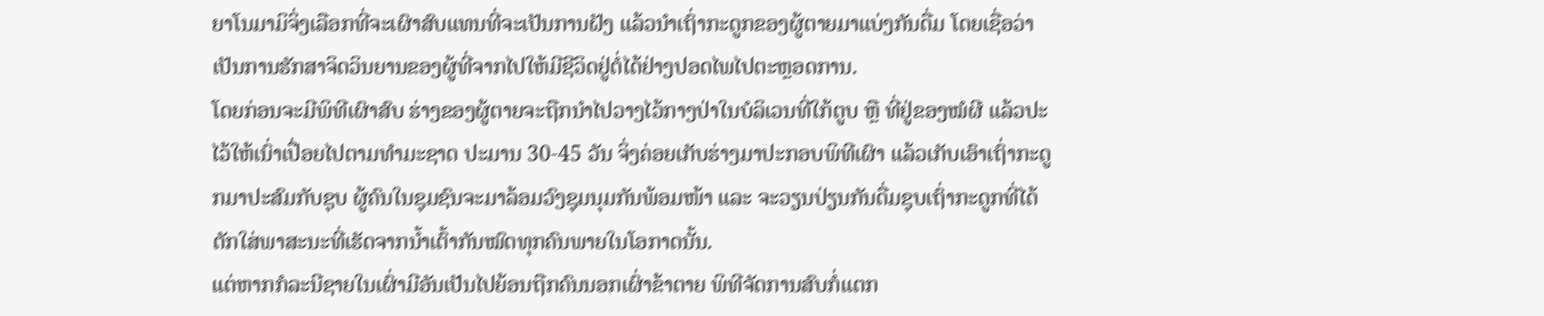ຍາໂນມາມິຈິ່ງເລືອກທີ່ຈະເຜົາສົບແທນທີ່ຈະເປັນການຝັງ ແລ້ວນຳເຖົ່າກະດູກຂອງຜູ້ຕາຍມາແບ່ງກັນດື່ມ ໂດຍເຊື່ອວ່າເປັນການຮັກສາຈິດວິນຍານຂອງຜູ້ທີ່ຈາກໄປໃຫ້ມີຊີວິດຢູ່ຕໍ່ໄດ້ຢ່າງປອດໄພໄປຕະຫຼອດການ.
ໂດຍກ່ອນຈະມີພິທີເຜົາສົບ ຮ່າງຂອງຜູ້ຕາຍຈະຖືກນຳໄປວາງໄວ້ກາງປ່າໃນບໍລິເວນທີ່ໃກ້ຕູບ ຫຼື ທີ່ຢູ່ຂອງໝໍຜີ ແລ້ວປະໄວ້ໃຫ້ເນົ່າເປື່ອຍໄປຕາມທຳມະຊາດ ປະມານ 30-45 ວັນ ຈິ່ງຄ່ອຍເກັບຮ່າງມາປະກອບພິທີເຜົາ ແລ້ວເກັບເອົາເຖົ່າກະດູກມາປະສົມກັບຊຸບ ຜູ້ຄົນໃນຊຸມຊົນຈະມາລ້ອມວົງຊຸມນຸມກັນພ້ອມໜ້າ ແລະ ຈະວຽນປ່ຽນກັນດື່ມຊຸບເຖົ່າກະດູກທີ່ໄດ້ຕັກໃສ່ພາສະນະທີ່ເຮັດຈາກນ້ຳເຕົ້າກັນໝົດທຸກຄົນພາຍໃນໂອກາດນັ້ນ.
ແຕ່ຫາກກໍລະນີຊາຍໃນເຜົ່າມີອັນເປັນໄປຍ້ອນຖືກຄົນນອກເຜົ່າຂ້າຕາຍ ພິທີຈັດການສົບກໍ່ແຕກ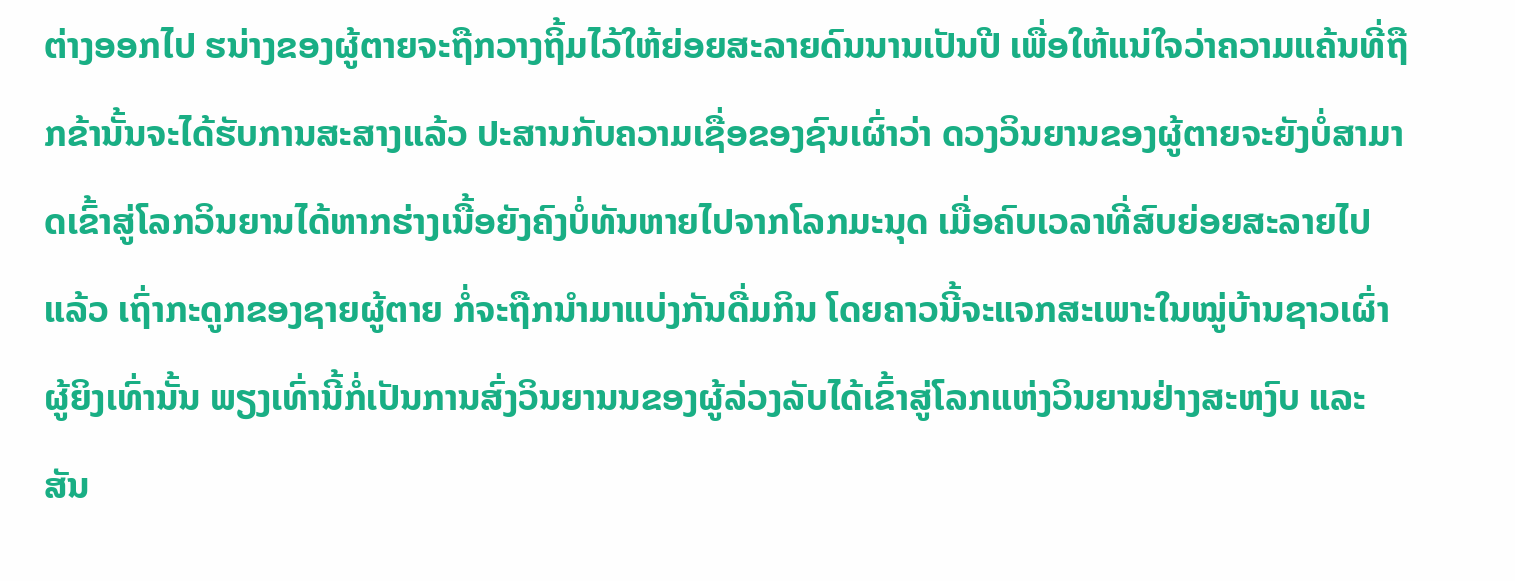ຕ່າງອອກໄປ ຮນ່າງຂອງຜູ້ຕາຍຈະຖືກວາງຖິ້ມໄວ້ໃຫ້ຍ່ອຍສະລາຍດົນນານເປັນປີ ເພື່ອໃຫ້ແນ່ໃຈວ່າຄວາມແຄ້ນທີ່ຖືກຂ້ານັ້ນຈະໄດ້ຮັບການສະສາງແລ້ວ ປະສານກັບຄວາມເຊື່ອຂອງຊົນເຜົ່າວ່າ ດວງວິນຍານຂອງຜູ້ຕາຍຈະຍັງບໍ່ສາມາດເຂົ້າສູ່ໂລກວິນຍານໄດ້ຫາກຮ່າງເນື້ອຍັງຄົງບໍ່ທັນຫາຍໄປຈາກໂລກມະນຸດ ເມື່ອຄົບເວລາທີ່ສົບຍ່ອຍສະລາຍໄປແລ້ວ ເຖົ່າກະດູກຂອງຊາຍຜູ້ຕາຍ ກໍ່ຈະຖືກນຳມາແບ່ງກັນດື່ມກິນ ໂດຍຄາວນີ້ຈະແຈກສະເພາະໃນໝູ່ບ້ານຊາວເຜົ່າຜູ້ຍິງເທົ່ານັ້ນ ພຽງເທົ່ານີ້ກໍ່ເປັນການສົ່ງວິນຍານນຂອງຜູ້ລ່ວງລັບໄດ້ເຂົ້າສູ່ໂລກແຫ່ງວິນຍານຢ່າງສະຫງົບ ແລະ ສັນ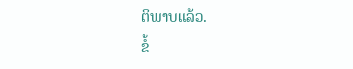ຕິພາບແລ້ວ.
ຂໍ້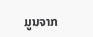ມູນຈາກ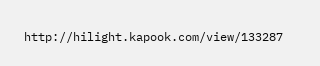http://hilight.kapook.com/view/133287